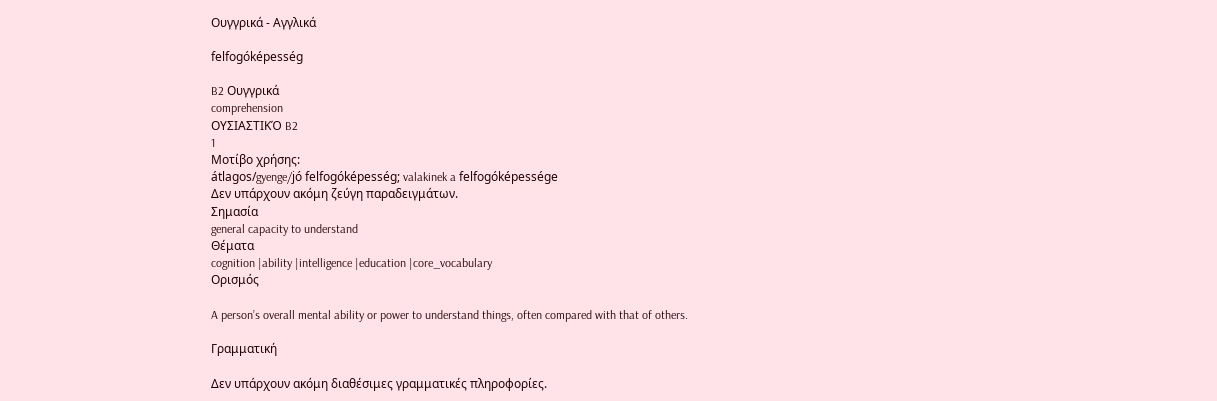Ουγγρικά - Αγγλικά

felfogóképesség

B2 Ουγγρικά
comprehension
ΟΥΣΙΑΣΤΙΚΌ B2
1
Μοτίβο χρήσης:
átlagos/gyenge/jó felfogóképesség; valakinek a felfogóképessége
Δεν υπάρχουν ακόμη ζεύγη παραδειγμάτων.
Σημασία
general capacity to understand
Θέματα
cognition |ability |intelligence |education |core_vocabulary
Ορισμός

A person’s overall mental ability or power to understand things, often compared with that of others.

Γραμματική

Δεν υπάρχουν ακόμη διαθέσιμες γραμματικές πληροφορίες.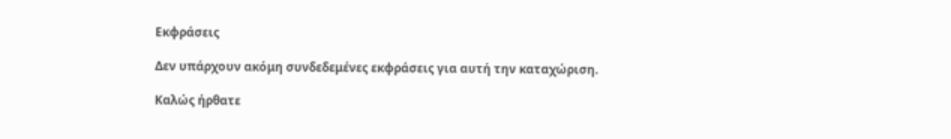Εκφράσεις

Δεν υπάρχουν ακόμη συνδεδεμένες εκφράσεις για αυτή την καταχώριση.

Καλώς ήρθατε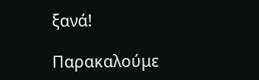ξανά!

Παρακαλούμε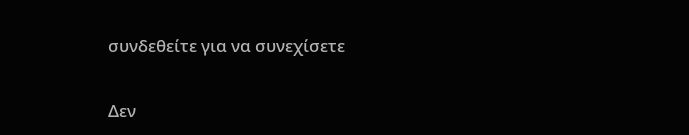συνδεθείτε για να συνεχίσετε

Δεν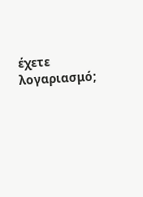έχετε λογαριασμό;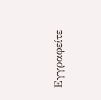Εγγραφείτε